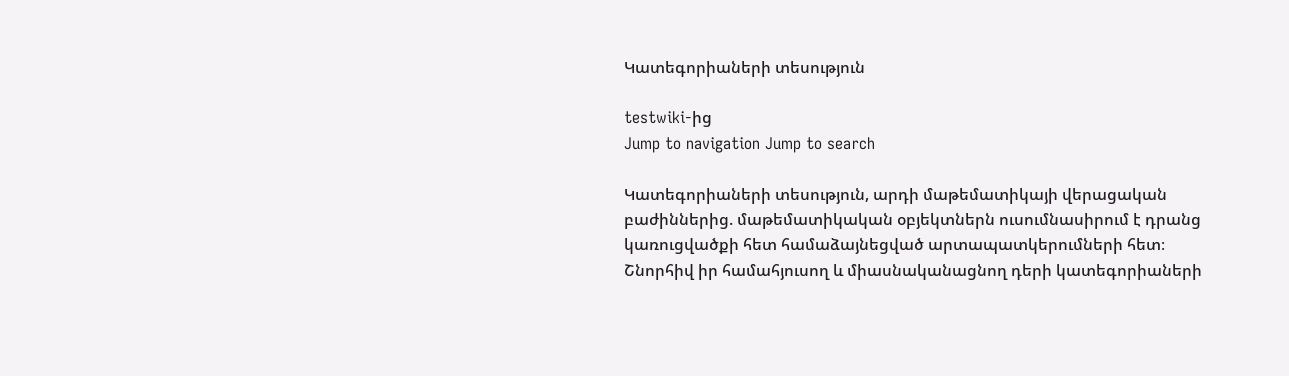Կատեգորիաների տեսություն

testwiki-ից
Jump to navigation Jump to search

Կատեգորիաների տեսություն, արդի մաթեմատիկայի վերացական բաժիններից. մաթեմատիկական օբյեկտներն ուսումնասիրում է դրանց կառուցվածքի հետ համաձայնեցված արտապատկերումների հետ։ Շնորհիվ իր համահյուսող և միասնականացնող դերի կատեգորիաների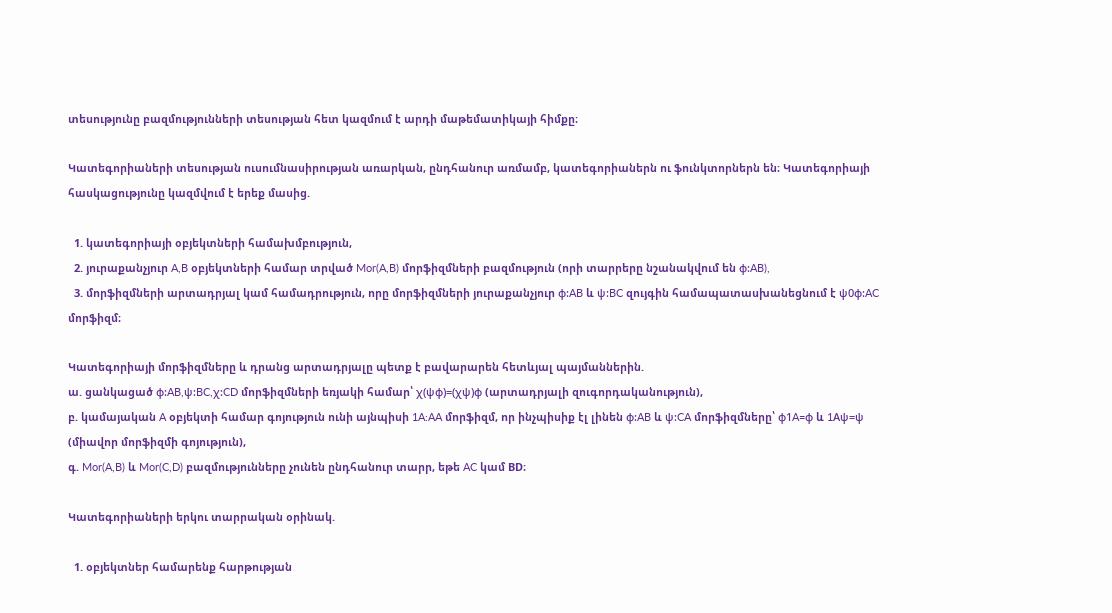տեսությունը բազմությունների տեսության հետ կազմում է արդի մաթեմատիկայի հիմքը։

Կատեգորիաների տեսության ուսումնասիրության առարկան, ընդհանուր առմամբ, կատեգորիաներն ու ֆունկտորներն են։ Կատեգորիայի հասկացությունը կազմվում է երեք մասից.

  1. կատեգորիայի օբյեկտների համախմբություն,
  2. յուրաքանչյուր A,B օբյեկտների համար տրված Mor(A,B) մորֆիզմների բազմություն (որի տարրերը նշանակվում են φ:AB),
  3. մորֆիզմների արտադրյալ կամ համադրություն, որը մորֆիզմների յուրաքանչյուր φ:AB և ψ:BC զույգին համապատասխանեցնում է ψ0φ:AC մորֆիզմ։

Կատեգորիայի մորֆիզմները և դրանց արտադրյալը պետք է բավարարեն հետևյալ պայմաններին.
ա. ցանկացած φ:AB,ψ:BC,χ:CD մորֆիզմների եռյակի համար՝ χ(ψφ)=(χψ)φ (արտադրյալի զուգորդականություն),
բ. կամայական A օբյեկտի համար գոյություն ունի այնպիսի 1A:AA մորֆիզմ, որ ինչպիսիք էլ լինեն φ:AB և ψ:CA մորֆիզմները՝ φ1A=φ և 1Aψ=ψ (միավոր մորֆիզմի գոյություն),
գ. Mor(A,B) և Mor(C,D) բազմությունները չունեն ընդհանուր տարր, եթե AC կամ BD։

Կատեգորիաների երկու տարրական օրինակ.

  1. օբյեկտներ համարենք հարթության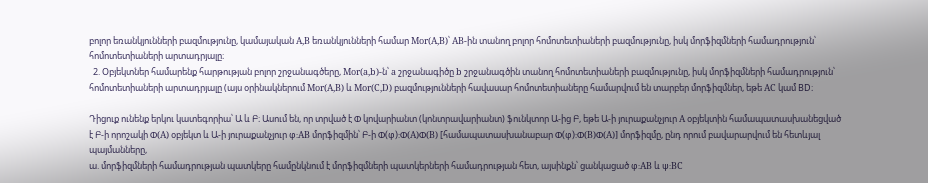բոլոր եռանկյունների բազմությունը, կամայական A,B եռանկյունների համար Mor(A,B)՝ AB-ին տանող բոլոր հոմոտետիաների բազմությունը, իսկ մորֆիզմների համադրություն՝ հոմոտետիաների արտադրյալը։
  2. Օբյեկտներ համարենք հարթության բոլոր շրջանագծերը, Mor(a,b)-ն՝ a շրջանագիծը b շրջանագծին տանող հոմոտետիաների բազմությունը, իսկ մորֆիզմների համադրություն՝ հոմոտետիաների արտադրյալը (այս օրինակներում Mor(A,B) և Mor(C,D) բազմությունների հավասար հոմոտետիաները համարվում են տարբեր մորֆիզմներ, եթե AC կամ BD։

Դիցուք ունենք երկու կատեգորիա՝ Ա և Բ։ Ասում են, որ տրված է Φ կովարիանտ (կոնտրավարիանտ) ֆունկտոր Ա-ից Բ, եթե Ա-ի յուրաքանչյուր A օբյեկտին համապատասխանեցված է Բ-ի որոշակի Φ(A) օբյեկտ և Ա-ի յուրաքանչյուր φ:AB մորֆիզմին՝ Բ-ի Φ(φ):Φ(A)Φ(B) [համապատասխանաբար Φ(φ):Φ(B)Φ(A)] մորֆիզմը, ընդ որում բավարարվում են հետևյալ պայմանները,
ա. մորֆիզմների համադրության պատկերը համընկնում է մորֆիզմների պատկերների համադրության հետ, այսինքն՝ ցանկացած φ:AB և ψ:BC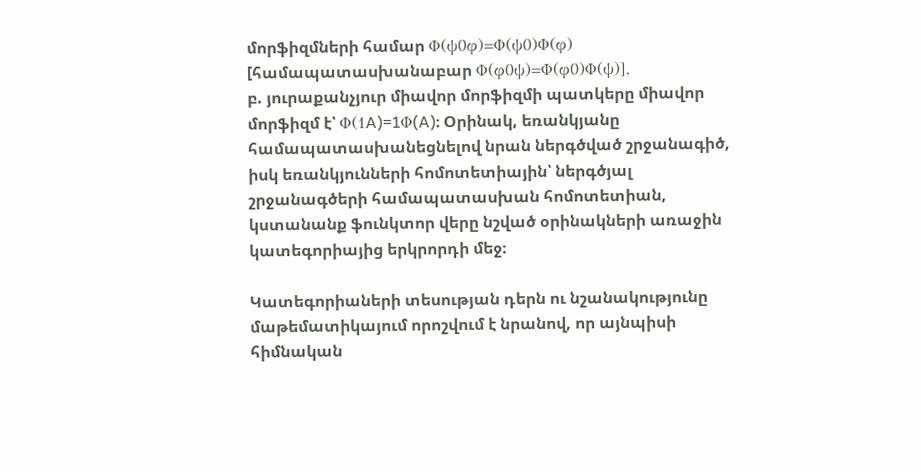մորֆիզմների համար Φ(ψ0φ)=Φ(ψ0)Φ(φ) [համապատասխանաբար Φ(φ0ψ)=Φ(φ0)Φ(ψ)],
բ. յուրաքանչյուր միավոր մորֆիզմի պատկերը միավոր մորֆիզմ է՝ Φ(1A)=1Φ(A)։ Օրինակ, եռանկյանը համապատասխանեցնելով նրան ներգծված շրջանագիծ, իսկ եռանկյունների հոմոտետիային՝ ներգծյալ շրջանագծերի համապատասխան հոմոտետիան, կստանանք ֆունկտոր վերը նշված օրինակների առաջին կատեգորիայից երկրորդի մեջ։

Կատեգորիաների տեսության դերն ու նշանակությունը մաթեմատիկայում որոշվում է նրանով, որ այնպիսի հիմնական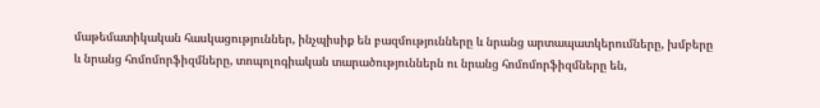մաթեմատիկական հասկացություններ, ինչպիսիք են բազմությունները և նրանց արտապատկերումները, խմբերը և նրանց հոմոմորֆիզմները, տոպոլոգիական տարածություններն ու նրանց հոմոմորֆիզմները են,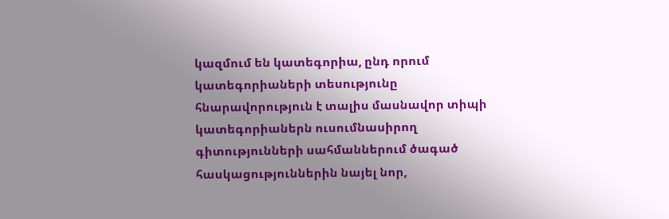կազմում են կատեգորիա, ընդ որում կատեգորիաների տեսությունը հնարավորություն է տալիս մասնավոր տիպի կատեգորիաներն ուսումնասիրող գիտությունների սահմաններում ծագած հասկացություններին նայել նոր,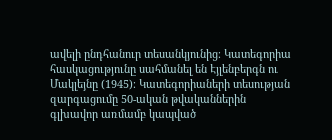ավելի ընդհանուր տեսանկյունից։ Կատեգորիա հասկացությունը սահմանել են Էյլենբերգն ու Մակլեյնը (1945)։ Կատեգորիաների տեսության զարգացումը 50-ական թվականներին գլխավոր առմամբ կապված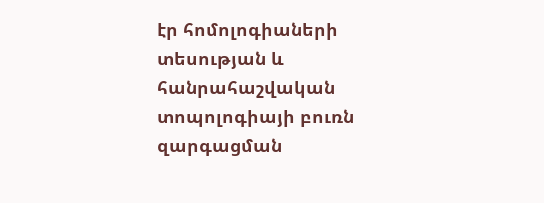էր հոմոլոգիաների տեսության և հանրահաշվական տոպոլոգիայի բուռն զարգացման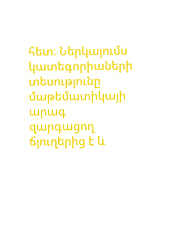հետ։ Ներկայումս կատեգորիաների տեսությունը մաթեմատիկայի արագ զարգացող ճյուղերից է և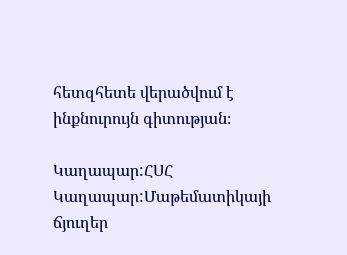հետզհետե վերածվում է ինքնուրույն գիտության։

Կաղապար:ՀՍՀ Կաղապար:Մաթեմատիկայի ճյուղեր